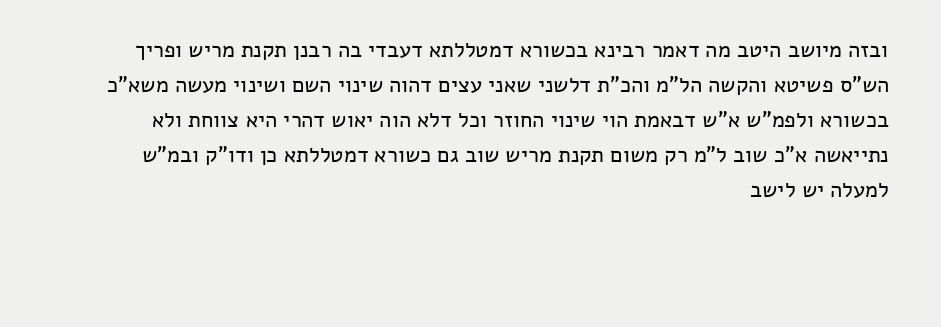ובזה מיושב היטב מה דאמר רבינא בכשורא דמטללתא דעבדי בה רבנן תקנת מריש ופריך הש"ס פשיטא והקשה הל"מ והכ"ת דלשני שאני עצים דהוה שינוי השם ושינוי מעשה משא"כ בכשורא ולפמ"ש א"ש דבאמת הוי שינוי החוזר וכל דלא הוה יאוש דהרי היא צווחת ולא נתייאשה א"כ שוב ל"מ רק משום תקנת מריש שוב גם כשורא דמטללתא כן ודו"ק ובמ"ש למעלה יש לישב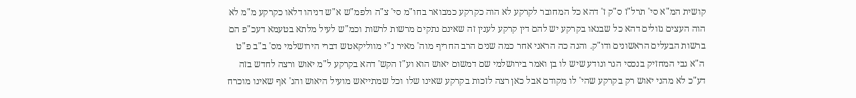קושית המ"א סי' תרל"ז ס"ק ז' דהא כל המחובר לקרקע לא הוה כקרקע כמבואר בחו"מ סי' צ"ה ולפמ"ש א"ש דניהו דלאו כקרקע מ"מ לא הוה העצים גזולים דהא כל שבנאו בקרקע יש להם דין קרקע לענין זה שאינם נתקים מרשות לרשות וכמ"ש לעיל מלתא בטעמא דעכ"פ הם ברשות הבעלים הראשונים ודו"ק. והנה כה הראני אחר כמה שנים הרב החריף מוה' מאיר נ"י מווליקאטש דברי הירושלמי מס' ב"ב פ"ט ה"א גבי המחזיק בנכסי הגר ונודע שיש לו בן ואמר בירושלמי שם דמשום יאוש הוא וע"ז הקש' דהא בקרקע ל"מ יאוש ורצה לחדש בזה דע"כ לא מהני יאוש רק בקרקע שהי' לו מקודם אבל כאן רצה לזכות בקרקע שאינו שלו וכל שמתייאש מועיל היאוש והנ' אף שאינו מוכרח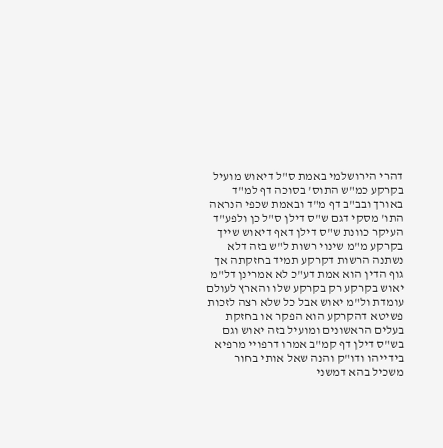דהרי הירושלמי באמת ס"ל דיאוש מועיל בקרקע כמ"ש התוס' בסוכה דף למ"ד באורך ובב"ב דף מ"ד ובאמת שכפי הנראה התו' מסקי דגם ש"ס דילן ס"ל כן ולפע"ד העיקר כוונת ש"ס דילן דאף דיאוש שייך בקרקע מ"מ שינוי רשות ל"ש בזה דלא נשתנה הרשות דקרקע תמיד בחזקתה אך גוף הדין הוא אמת דע"כ לא אמרינן דל"מ יאוש בקרקע רק בקרקע שלו והארץ לעולם עומדת ול"מ יאוש אבל כל שלא רצה לזכות פשיטא דהקרקע הוא הפקר או בחזקת בעלים הראשונים ומועיל בזה יאוש וגם בש"ס דילן דף קמ"ב אמרו דרפויי מרפיא בידייהו ודו"ק והנה שאל אותי בחור משכיל בהא דמשני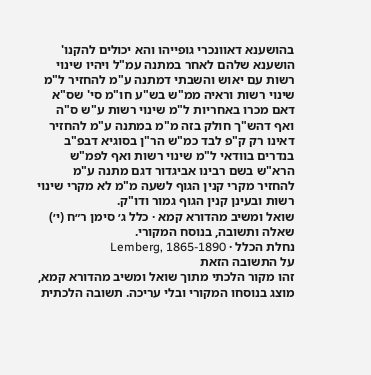בהושענא דאוונכרי גופייהו והא יכולים להקנו' הושענא שלהם לאחר במתנה עמ"ל ויהיו שינוי רשות עם יאוש והשבתי דמתנה ע"מ להחזיר ל"מ שינוי רשות וראיה ממ"ש בש"ע חו"מ סי' שס"א דאם מכרו באחריות ל"מ שינוי רשות ע"ש ס"ה ואף דהש"ך חולק בזה מ"מ במתנה ע"מ להחזיר דאינו רק ק"פ לבד כמ"ש הר"ן בסוגיא דבפ"ב בנדרים בוודאי ל"מ שינוי רשות ואף לפמ"ש הרא"ש בשם רבינו אביגדור דגם מתנה ע"מ להחזיר מקרי קנין הגוף לשעה מ"מ לא מקרי שינוי רשות ובעינן קנין הגוף גמור ודו"ק.
שואל ומשיב מהדורא קמא · כלל ג׳ סימן ר״ח (י׳)
שאלה ותשובה, בנוסח המקורי.
נחלת הכלל · Lemberg, 1865-1890
על התשובה הזאת
זהו מקור הלכתי מתוך שואל ומשיב מהדורא קמא, מוצג בנוסחו המקורי ובלי עריכה. תשובה הלכתית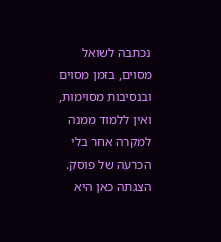נכתבה לשואל מסוים, בזמן מסוים ובנסיבות מסוימות, ואין ללמוד ממנה למקרה אחר בלי הכרעה של פוסק. הצגתה כאן היא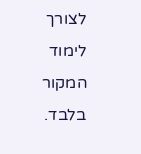לצורך לימוד המקור בלבד.